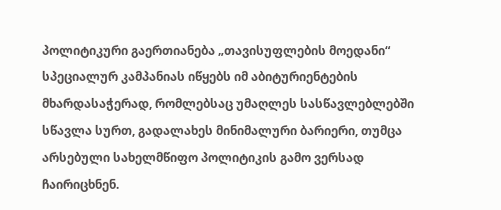პოლიტიკური გაერთიანება „თავისუფლების მოედანი“ სპეციალურ კამპანიას იწყებს იმ აბიტურიენტების მხარდასაჭერად, რომლებსაც უმაღლეს სასწავლებლებში სწავლა სურთ, გადალახეს მინიმალური ბარიერი, თუმცა არსებული სახელმწიფო პოლიტიკის გამო ვერსად ჩაირიცხნენ.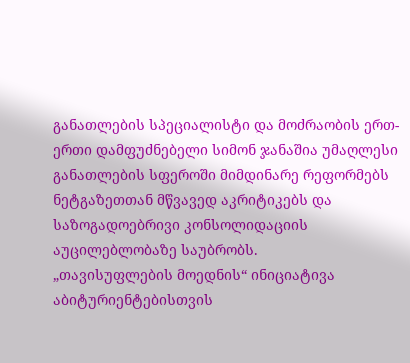განათლების სპეციალისტი და მოძრაობის ერთ-ერთი დამფუძნებელი სიმონ ჯანაშია უმაღლესი განათლების სფეროში მიმდინარე რეფორმებს ნეტგაზეთთან მწვავედ აკრიტიკებს და საზოგადოებრივი კონსოლიდაციის აუცილებლობაზე საუბრობს.
„თავისუფლების მოედნის“ ინიციატივა აბიტურიენტებისთვის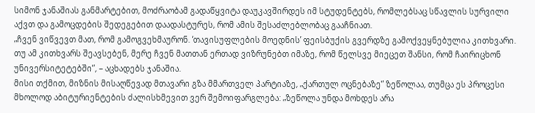სიმონ ჯანაშიას განმარტებით, მოძრაობამ გადაწყვიტა დაუკავშირდეს იმ სტუდენტებს, რომლებსაც სწავლის სურვილი აქვთ და გამოცდების შედეგებით დაადასტურეს, რომ ამის შესაძლებლობაც გააჩნიათ.
„ჩვენ ვიწვევთ მათ, რომ გამოგვეხმაურონ. ‘თავისუფლების მოედნის’ ფეისბუქის გვერდზე გამოქვეყნებულია კითხვარი. თუ ამ კითხვარს შეავსებენ, მერე ჩვენ მათთან ერთად ვიზრუნებთ იმაზე, რომ წელსვე მიეცეთ შანსი, რომ ჩაირიცხონ უნივერსიტეტებში“, – აცხადებს ჯანაშია.
მისი თქმით, მიზნის მისაღწევად მთავარი გზა მმართველ პარტიაზე, „ქართულ ოცნებაზე“ ზეწოლაა, თუმცა ეს პროცესი მხოლოდ აბიტურიენტების ძალისხმევით ვერ შემოიფარგლება: „ზეწოლა უნდა მოხდეს არა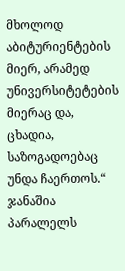მხოლოდ აბიტურიენტების მიერ, არამედ უნივერსიტეტების მიერაც და, ცხადია, საზოგადოებაც უნდა ჩაერთოს.“
ჯანაშია პარალელს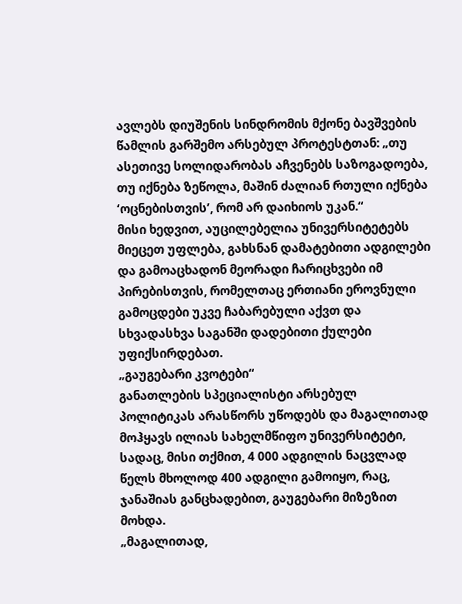ავლებს დიუშენის სინდრომის მქონე ბავშვების წამლის გარშემო არსებულ პროტესტთან: „თუ ასეთივე სოლიდარობას აჩვენებს საზოგადოება, თუ იქნება ზეწოლა, მაშინ ძალიან რთული იქნება ‘ოცნებისთვის’, რომ არ დაიხიოს უკან.“
მისი ხედვით, აუცილებელია უნივერსიტეტებს მიეცეთ უფლება, გახსნან დამატებითი ადგილები და გამოაცხადონ მეორადი ჩარიცხვები იმ პირებისთვის, რომელთაც ერთიანი ეროვნული გამოცდები უკვე ჩაბარებული აქვთ და სხვადასხვა საგანში დადებითი ქულები უფიქსირდებათ.
„გაუგებარი კვოტები“
განათლების სპეციალისტი არსებულ პოლიტიკას არასწორს უწოდებს და მაგალითად მოჰყავს ილიას სახელმწიფო უნივერსიტეტი, სადაც, მისი თქმით, 4 000 ადგილის ნაცვლად წელს მხოლოდ 400 ადგილი გამოიყო, რაც, ჯანაშიას განცხადებით, გაუგებარი მიზეზით მოხდა.
„მაგალითად,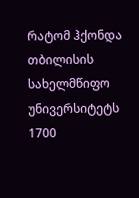რატომ ჰქონდა თბილისის სახელმწიფო უნივერსიტეტს 1700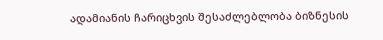ადამიანის ჩარიცხვის შესაძლებლობა ბიზნესის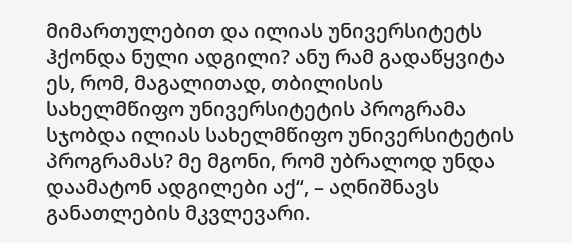მიმართულებით და ილიას უნივერსიტეტს ჰქონდა ნული ადგილი? ანუ რამ გადაწყვიტა ეს, რომ, მაგალითად, თბილისის სახელმწიფო უნივერსიტეტის პროგრამა სჯობდა ილიას სახელმწიფო უნივერსიტეტის პროგრამას? მე მგონი, რომ უბრალოდ უნდა დაამატონ ადგილები აქ“, – აღნიშნავს განათლების მკვლევარი.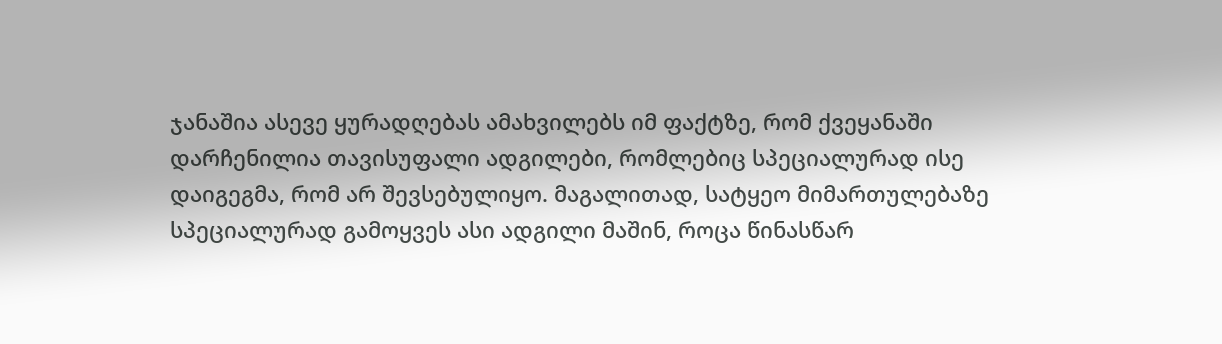ჯანაშია ასევე ყურადღებას ამახვილებს იმ ფაქტზე, რომ ქვეყანაში დარჩენილია თავისუფალი ადგილები, რომლებიც სპეციალურად ისე დაიგეგმა, რომ არ შევსებულიყო. მაგალითად, სატყეო მიმართულებაზე სპეციალურად გამოყვეს ასი ადგილი მაშინ, როცა წინასწარ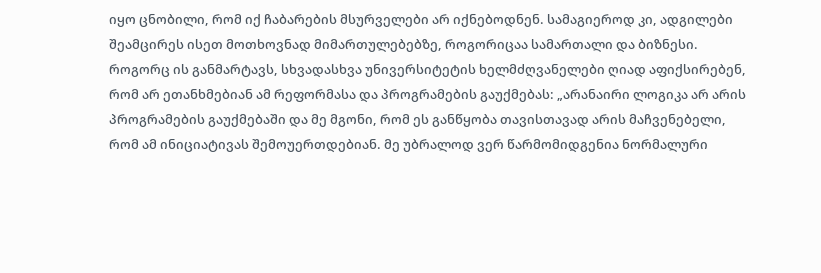იყო ცნობილი, რომ იქ ჩაბარების მსურველები არ იქნებოდნენ. სამაგიეროდ კი, ადგილები შეამცირეს ისეთ მოთხოვნად მიმართულებებზე, როგორიცაა სამართალი და ბიზნესი.
როგორც ის განმარტავს, სხვადასხვა უნივერსიტეტის ხელმძღვანელები ღიად აფიქსირებენ, რომ არ ეთანხმებიან ამ რეფორმასა და პროგრამების გაუქმებას: „არანაირი ლოგიკა არ არის პროგრამების გაუქმებაში და მე მგონი, რომ ეს განწყობა თავისთავად არის მაჩვენებელი, რომ ამ ინიციატივას შემოუერთდებიან. მე უბრალოდ ვერ წარმომიდგენია ნორმალური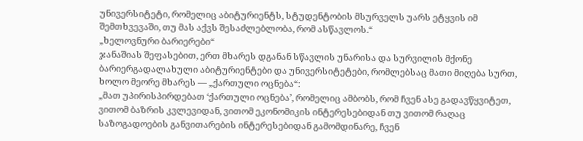უნივერსიტეტი, რომელიც აბიტურიენტს, სტუდენტობის მსურველს უარს ეტყვის იმ შემთხვევაში, თუ მას აქვს შესაძლებლობა, რომ ასწავლოს.“
„ხელოვნური ბარიერები“
ჯანაშიას შეფასებით, ერთ მხარეს დგანან სწავლის უნარისა და სურვილის მქონე ბარიერგადალახული აბიტურიენტები და უნივერსიტეტები, რომლებსაც მათი მიღება სურთ, ხოლო მეორე მხარეს — „ქართული ოცნება“:
„მათ უპირისპირდებათ ‘ქართული ოცნება’, რომელიც ამბობს, რომ ჩვენ ასე გადავწყვიტეთ, ვითომ ბაზრის კვლევიდან, ვითომ ეკონომიკის ინტერესებიდან თუ ვითომ რაღაც საზოგადოების განვითარების ინტერესებიდან გამომდინარე, ჩვენ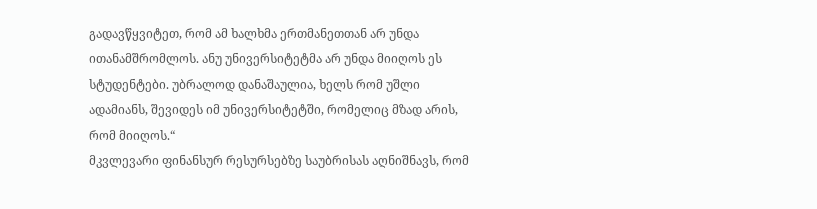გადავწყვიტეთ, რომ ამ ხალხმა ერთმანეთთან არ უნდა ითანამშრომლოს. ანუ უნივერსიტეტმა არ უნდა მიიღოს ეს სტუდენტები. უბრალოდ დანაშაულია, ხელს რომ უშლი ადამიანს, შევიდეს იმ უნივერსიტეტში, რომელიც მზად არის, რომ მიიღოს.“
მკვლევარი ფინანსურ რესურსებზე საუბრისას აღნიშნავს, რომ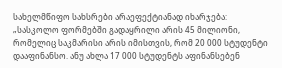სახელმწიფო სახსრები არაეფექტიანად იხარჯება:
„სასკოლო ფორმებში გადაყრილი არის 45 მილიონი, რომელიც საკმარისი არის იმისთვის, რომ 20 000 სტუდენტი დააფინანსო. ანუ ახლა 17 000 სტუდენტს აფინანსებენ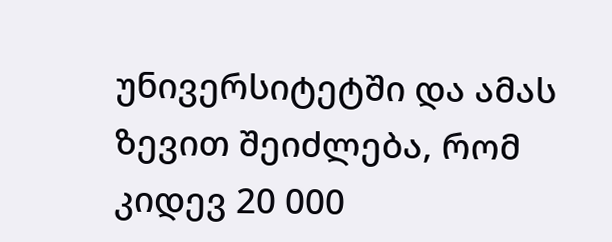უნივერსიტეტში და ამას ზევით შეიძლება, რომ კიდევ 20 000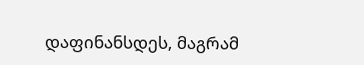დაფინანსდეს, მაგრამ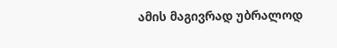ამის მაგივრად უბრალოდ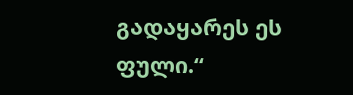გადაყარეს ეს ფული.“